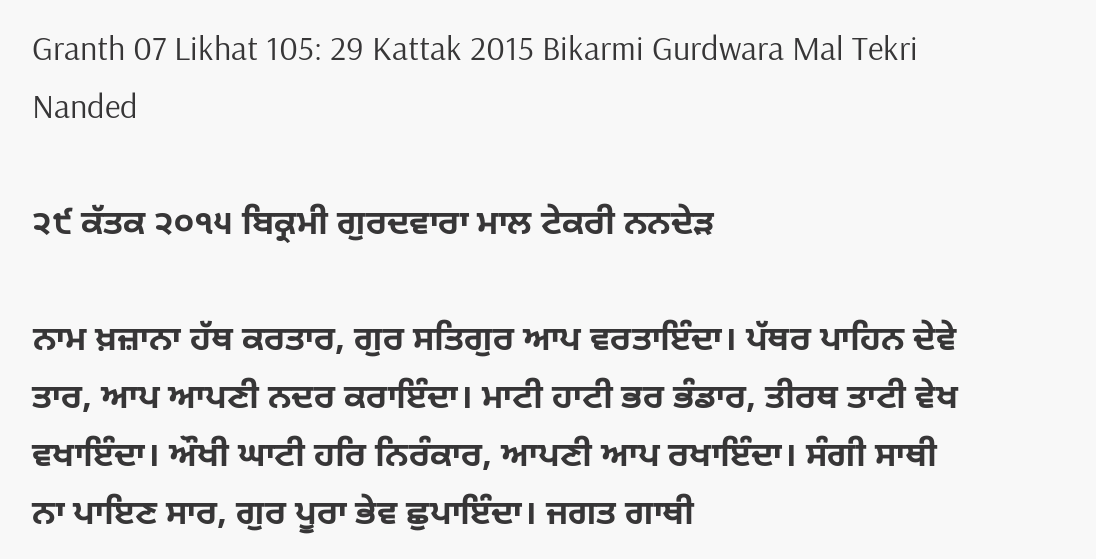Granth 07 Likhat 105: 29 Kattak 2015 Bikarmi Gurdwara Mal Tekri Nanded

੨੯ ਕੱਤਕ ੨੦੧੫ ਬਿਕ੍ਰਮੀ ਗੁਰਦਵਾਰਾ ਮਾਲ ਟੇਕਰੀ ਨਨਦੇੜ

ਨਾਮ ਖ਼ਜ਼ਾਨਾ ਹੱਥ ਕਰਤਾਰ, ਗੁਰ ਸਤਿਗੁਰ ਆਪ ਵਰਤਾਇੰਦਾ। ਪੱਥਰ ਪਾਹਿਨ ਦੇਵੇ ਤਾਰ, ਆਪ ਆਪਣੀ ਨਦਰ ਕਰਾਇੰਦਾ। ਮਾਟੀ ਹਾਟੀ ਭਰ ਭੰਡਾਰ, ਤੀਰਥ ਤਾਟੀ ਵੇਖ ਵਖਾਇੰਦਾ। ਔਖੀ ਘਾਟੀ ਹਰਿ ਨਿਰੰਕਾਰ, ਆਪਣੀ ਆਪ ਰਖਾਇੰਦਾ। ਸੰਗੀ ਸਾਥੀ ਨਾ ਪਾਇਣ ਸਾਰ, ਗੁਰ ਪੂਰਾ ਭੇਵ ਛੁਪਾਇੰਦਾ। ਜਗਤ ਗਾਥੀ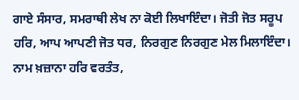ਗਾਏ ਸੰਸਾਰ, ਸਮਰਾਥੀ ਲੇਖ ਨਾ ਕੋਈ ਲਿਖਾਇੰਦਾ। ਜੋਤੀ ਜੋਤ ਸਰੂਪ ਹਰਿ, ਆਪ ਆਪਣੀ ਜੋਤ ਧਰ, ਨਿਰਗੁਣ ਨਿਰਗੁਣ ਮੇਲ ਮਿਲਾਇੰਦਾ। ਨਾਮ ਖ਼ਜ਼ਾਨਾ ਹਰਿ ਵਰਤੰਤ,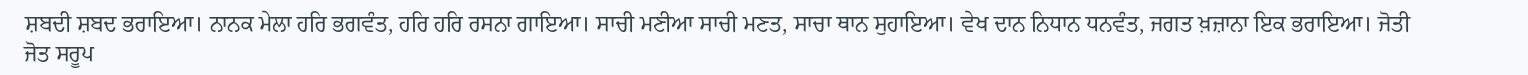ਸ਼ਬਦੀ ਸ਼ਬਦ ਭਰਾਇਆ। ਨਾਨਕ ਮੇਲਾ ਹਰਿ ਭਗਵੰਤ, ਹਰਿ ਹਰਿ ਰਸਨਾ ਗਾਇਆ। ਸਾਚੀ ਮਣੀਆ ਸਾਚੀ ਮਣਤ, ਸਾਚਾ ਥਾਨ ਸੁਹਾਇਆ। ਵੇਖ ਦਾਨ ਨਿਧਾਨ ਧਨਵੰਤ, ਜਗਤ ਖ਼ਜ਼ਾਨਾ ਇਕ ਭਰਾਇਆ। ਜੋਤੀ ਜੋਤ ਸਰੂਪ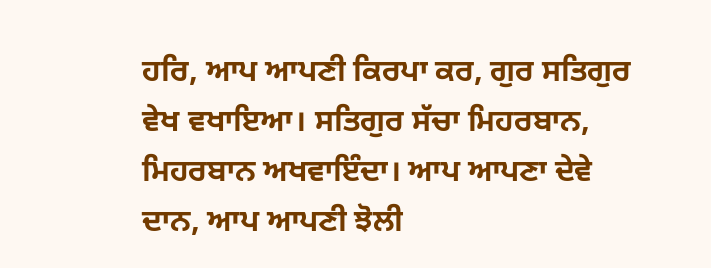ਹਰਿ, ਆਪ ਆਪਣੀ ਕਿਰਪਾ ਕਰ, ਗੁਰ ਸਤਿਗੁਰ ਵੇਖ ਵਖਾਇਆ। ਸਤਿਗੁਰ ਸੱਚਾ ਮਿਹਰਬਾਨ, ਮਿਹਰਬਾਨ ਅਖਵਾਇੰਦਾ। ਆਪ ਆਪਣਾ ਦੇਵੇ ਦਾਨ, ਆਪ ਆਪਣੀ ਝੋਲੀ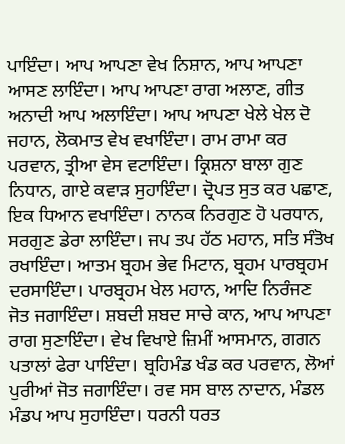ਪਾਇੰਦਾ। ਆਪ ਆਪਣਾ ਵੇਖ ਨਿਸ਼ਾਨ, ਆਪ ਆਪਣਾ ਆਸਣ ਲਾਇੰਦਾ। ਆਪ ਆਪਣਾ ਰਾਗ ਅਲਾਣ, ਗੀਤ ਅਨਾਦੀ ਆਪ ਅਲਾਇੰਦਾ। ਆਪ ਆਪਣਾ ਖੇਲੇ ਖੇਲ ਦੋ ਜਹਾਨ, ਲੋਕਮਾਤ ਵੇਖ ਵਖਾਇੰਦਾ। ਰਾਮ ਰਾਮਾ ਕਰ ਪਰਵਾਨ, ਤ੍ਰੀਆ ਵੇਸ ਵਟਾਇੰਦਾ। ਕ੍ਰਿਸ਼ਨਾ ਬਾਲਾ ਗੁਣ ਨਿਧਾਨ, ਗਾਏ ਕਵਾੜ ਸੁਹਾਇੰਦਾ। ਦ੍ਰੋਪਤ ਸੁਤ ਕਰ ਪਛਾਣ, ਇਕ ਧਿਆਨ ਵਖਾਇੰਦਾ। ਨਾਨਕ ਨਿਰਗੁਣ ਹੋ ਪਰਧਾਨ, ਸਰਗੁਣ ਡੇਰਾ ਲਾਇੰਦਾ। ਜਪ ਤਪ ਹੱਠ ਮਹਾਨ, ਸਤਿ ਸੰਤੋਖ ਰਖਾਇੰਦਾ। ਆਤਮ ਬ੍ਰਹਮ ਭੇਵ ਮਿਟਾਨ, ਬ੍ਰਹਮ ਪਾਰਬ੍ਰਹਮ ਦਰਸਾਇੰਦਾ। ਪਾਰਬ੍ਰਹਮ ਖੇਲ ਮਹਾਨ, ਆਦਿ ਨਿਰੰਜਣ ਜੋਤ ਜਗਾਇੰਦਾ। ਸ਼ਬਦੀ ਸ਼ਬਦ ਸਾਚੇ ਕਾਨ, ਆਪ ਆਪਣਾ ਰਾਗ ਸੁਣਾਇੰਦਾ। ਵੇਖ ਵਿਖਾਏ ਜ਼ਿਮੀਂ ਆਸਮਾਨ, ਗਗਨ ਪਤਾਲਾਂ ਫੇਰਾ ਪਾਇੰਦਾ। ਬ੍ਰਹਿਮੰਡ ਖੰਡ ਕਰ ਪਰਵਾਨ, ਲੋਆਂ ਪੁਰੀਆਂ ਜੋਤ ਜਗਾਇੰਦਾ। ਰਵ ਸਸ ਬਾਲ ਨਾਦਾਨ, ਮੰਡਲ ਮੰਡਪ ਆਪ ਸੁਹਾਇੰਦਾ। ਧਰਨੀ ਧਰਤ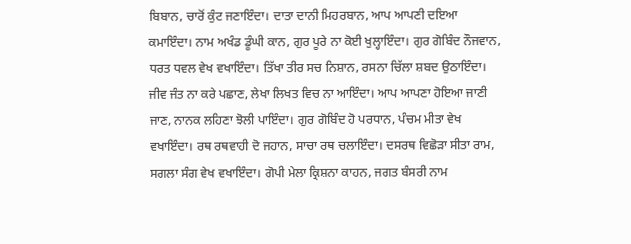ਬਿਬਾਨ, ਚਾਰੋਂ ਕੁੰਟ ਜਣਾਇੰਦਾ। ਦਾਤਾ ਦਾਨੀ ਮਿਹਰਬਾਨ, ਆਪ ਆਪਣੀ ਦਇਆ ਕਮਾਇੰਦਾ। ਨਾਮ ਅਖੰਡ ਡੂੰਘੀ ਕਾਨ, ਗੁਰ ਪੂਰੇ ਨਾ ਕੋਈ ਖੁਲ੍ਹਾਇੰਦਾ। ਗੁਰ ਗੋਬਿੰਦ ਨੌਜਵਾਨ, ਧਰਤ ਧਵਲ ਵੇਖ ਵਖਾਇੰਦਾ। ਤਿੱਖਾ ਤੀਰ ਸਚ ਨਿਸ਼ਾਨ, ਰਸਨਾ ਚਿੱਲਾ ਸ਼ਬਦ ਉਠਾਇੰਦਾ। ਜੀਵ ਜੰਤ ਨਾ ਕਰੇ ਪਛਾਣ, ਲੇਖਾ ਲਿਖਤ ਵਿਚ ਨਾ ਆਇੰਦਾ। ਆਪ ਆਪਣਾ ਹੋਇਆ ਜਾਣੀ ਜਾਣ, ਨਾਨਕ ਲਹਿਣਾ ਝੋਲੀ ਪਾਇੰਦਾ। ਗੁਰ ਗੋਬਿੰਦ ਹੋ ਪਰਧਾਨ, ਪੰਚਮ ਮੀਤਾ ਵੇਖ ਵਖਾਇੰਦਾ। ਰਥ ਰਥਵਾਹੀ ਦੋ ਜਹਾਨ, ਸਾਚਾ ਰਥ ਚਲਾਇੰਦਾ। ਦਸਰਥ ਵਿਛੋੜਾ ਸੀਤਾ ਰਾਮ, ਸਗਲਾ ਸੰਗ ਵੇਖ ਵਖਾਇੰਦਾ। ਗੋਪੀ ਮੇਲਾ ਕ੍ਰਿਸ਼ਨਾ ਕਾਹਨ, ਜਗਤ ਬੰਸਰੀ ਨਾਮ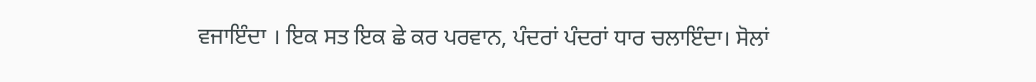ਵਜਾਇੰਦਾ । ਇਕ ਸਤ ਇਕ ਛੇ ਕਰ ਪਰਵਾਨ, ਪੰਦਰਾਂ ਪੰਦਰਾਂ ਧਾਰ ਚਲਾਇੰਦਾ। ਸੋਲਾਂ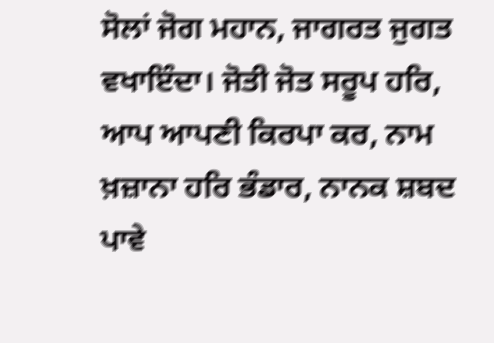ਸੋਲਾਂ ਜੋਗ ਮਹਾਨ, ਜਾਗਰਤ ਜੁਗਤ ਵਖਾਇੰਦਾ। ਜੋਤੀ ਜੋਤ ਸਰੂਪ ਹਰਿ, ਆਪ ਆਪਣੀ ਕਿਰਪਾ ਕਰ, ਨਾਮ ਖ਼ਜ਼ਾਨਾ ਹਰਿ ਭੰਡਾਰ, ਨਾਨਕ ਸ਼ਬਦ ਪਾਵੇ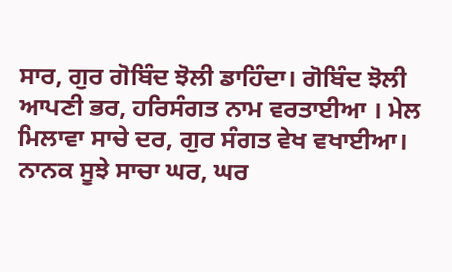ਸਾਰ, ਗੁਰ ਗੋਬਿੰਦ ਝੋਲੀ ਡਾਹਿੰਦਾ। ਗੋਬਿੰਦ ਝੋਲੀ ਆਪਣੀ ਭਰ, ਹਰਿਸੰਗਤ ਨਾਮ ਵਰਤਾਈਆ । ਮੇਲ ਮਿਲਾਵਾ ਸਾਚੇ ਦਰ, ਗੁਰ ਸੰਗਤ ਵੇਖ ਵਖਾਈਆ। ਨਾਨਕ ਸੂਝੇ ਸਾਚਾ ਘਰ, ਘਰ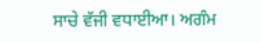ਸਾਚੇ ਵੱਜੀ ਵਧਾਈਆ। ਅਗੰਮ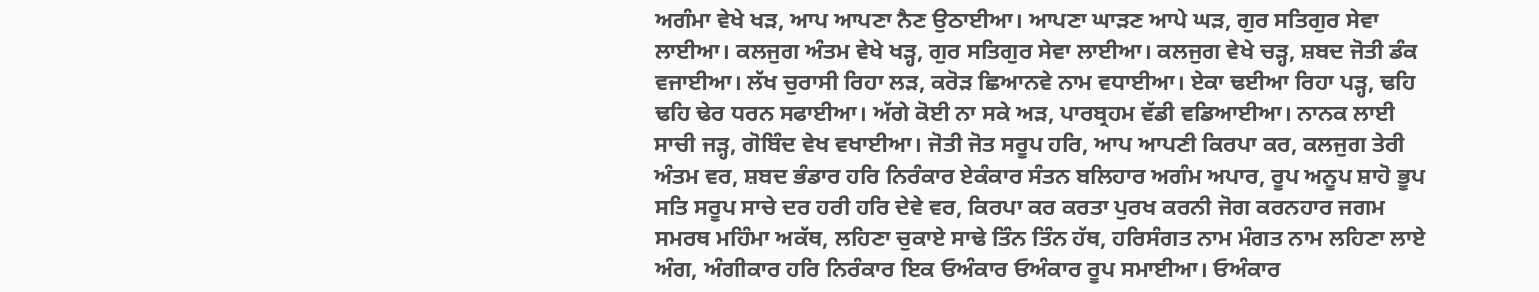ਅਗੰਮਾ ਵੇਖੇ ਖੜ, ਆਪ ਆਪਣਾ ਨੈਣ ਉਠਾਈਆ। ਆਪਣਾ ਘਾੜਣ ਆਪੇ ਘੜ, ਗੁਰ ਸਤਿਗੁਰ ਸੇਵਾ ਲਾਈਆ। ਕਲਜੁਗ ਅੰਤਮ ਵੇਖੇ ਖੜ੍ਹ, ਗੁਰ ਸਤਿਗੁਰ ਸੇਵਾ ਲਾਈਆ। ਕਲਜੁਗ ਵੇਖੇ ਚੜ੍ਹ, ਸ਼ਬਦ ਜੋਤੀ ਡੰਕ ਵਜਾਈਆ। ਲੱਖ ਚੁਰਾਸੀ ਰਿਹਾ ਲੜ, ਕਰੋੜ ਛਿਆਨਵੇ ਨਾਮ ਵਧਾਈਆ। ਏਕਾ ਢਈਆ ਰਿਹਾ ਪੜ੍ਹ, ਢਹਿ ਢਹਿ ਢੇਰ ਧਰਨ ਸਫਾਈਆ। ਅੱਗੇ ਕੋਈ ਨਾ ਸਕੇ ਅੜ, ਪਾਰਬ੍ਰਹਮ ਵੱਡੀ ਵਡਿਆਈਆ। ਨਾਨਕ ਲਾਈ ਸਾਚੀ ਜੜ੍ਹ, ਗੋਬਿੰਦ ਵੇਖ ਵਖਾਈਆ। ਜੋਤੀ ਜੋਤ ਸਰੂਪ ਹਰਿ, ਆਪ ਆਪਣੀ ਕਿਰਪਾ ਕਰ, ਕਲਜੁਗ ਤੇਰੀ ਅੰਤਮ ਵਰ, ਸ਼ਬਦ ਭੰਡਾਰ ਹਰਿ ਨਿਰੰਕਾਰ ਏਕੰਕਾਰ ਸੰਤਨ ਬਲਿਹਾਰ ਅਗੰਮ ਅਪਾਰ, ਰੂਪ ਅਨੂਪ ਸ਼ਾਹੋ ਭੂਪ ਸਤਿ ਸਰੂਪ ਸਾਚੇ ਦਰ ਹਰੀ ਹਰਿ ਦੇਵੇ ਵਰ, ਕਿਰਪਾ ਕਰ ਕਰਤਾ ਪੁਰਖ ਕਰਨੀ ਜੋਗ ਕਰਨਹਾਰ ਜਗਮ ਸਮਰਥ ਮਹਿੰਮਾ ਅਕੱਥ, ਲਹਿਣਾ ਚੁਕਾਏ ਸਾਢੇ ਤਿੰਨ ਤਿੰਨ ਹੱਥ, ਹਰਿਸੰਗਤ ਨਾਮ ਮੰਗਤ ਨਾਮ ਲਹਿਣਾ ਲਾਏ ਅੰਗ, ਅੰਗੀਕਾਰ ਹਰਿ ਨਿਰੰਕਾਰ ਇਕ ਓਅੰਕਾਰ ਓਅੰਕਾਰ ਰੂਪ ਸਮਾਈਆ। ਓਅੰਕਾਰ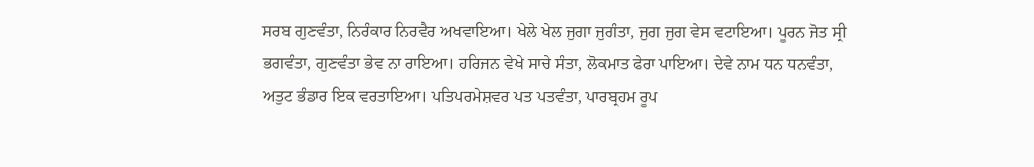ਸਰਬ ਗੁਣਵੰਤਾ, ਨਿਰੰਕਾਰ ਨਿਰਵੈਰ ਅਖਵਾਇਆ। ਖੇਲੇ ਖੇਲ ਜੁਗਾ ਜੁਗੰਤਾ, ਜੁਗ ਜੁਗ ਵੇਸ ਵਟਾਇਆ। ਪੂਰਨ ਜੋਤ ਸ੍ਰੀ ਭਗਵੰਤਾ, ਗੁਣਵੰਤਾ ਭੇਵ ਨਾ ਰਾਇਆ। ਹਰਿਜਨ ਵੇਖੇ ਸਾਚੇ ਸੰਤਾ, ਲੋਕਮਾਤ ਫੇਰਾ ਪਾਇਆ। ਦੇਵੇ ਨਾਮ ਧਨ ਧਨਵੰਤਾ, ਅਤੁਟ ਭੰਡਾਰ ਇਕ ਵਰਤਾਇਆ। ਪਤਿਪਰਮੇਸ਼ਵਰ ਪਤ ਪਤਵੰਤਾ, ਪਾਰਬ੍ਰਹਮ ਰੂਪ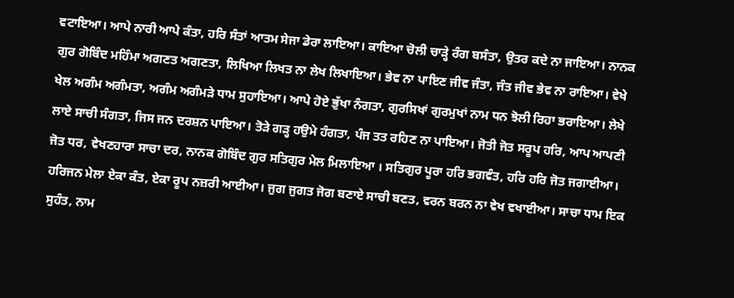ਵਟਾਇਆ। ਆਪੇ ਨਾਰੀ ਆਪੇ ਕੰਤਾ, ਹਰਿ ਸੰਤਾਂ ਆਤਮ ਸੇਜਾ ਡੇਰਾ ਲਾਇਆ। ਕਾਇਆ ਚੋਲੀ ਚਾੜ੍ਹੇ ਰੰਗ ਬਸੰਤਾ, ਉਤਰ ਕਦੇ ਨਾ ਜਾਇਆ। ਨਾਨਕ ਗੁਰ ਗੋਬਿੰਦ ਮਹਿੰਮਾ ਅਗਣਤ ਅਗਣਤਾ, ਲਿਖਿਆ ਲਿਖਤ ਨਾ ਲੇਖ ਲਿਖਾਇਆ। ਭੇਵ ਨਾ ਪਾਇਣ ਜੀਵ ਜੰਤਾ, ਜੰਤ ਜੀਵ ਭੇਵ ਨਾ ਰਾਇਆ। ਵੇਖੇ ਖੇਲ ਅਗੰਮ ਅਗੰਮਤਾ, ਅਗੰਮ ਅਗੰਮੜੇ ਧਾਮ ਸੁਹਾਇਆ। ਆਪੇ ਹੋਏ ਭੁੱਖਾ ਨੰਗਤਾ, ਗੁਰਸਿਖਾਂ ਗੁਰਮੁਖਾਂ ਨਾਮ ਧਨ ਝੋਲੀ ਰਿਹਾ ਭਰਾਇਆ। ਲੇਖੇ ਲਾਏ ਸਾਚੀ ਸੰਗਤਾ, ਜਿਸ ਜਨ ਦਰਸ਼ਨ ਪਾਇਆ। ਤੋੜੇ ਗੜ੍ਹ ਹਉਮੇ ਹੰਗਤਾ, ਪੰਜ ਤਤ ਰਹਿਣ ਨਾ ਪਾਇਆ। ਜੋਤੀ ਜੋਤ ਸਰੂਪ ਹਰਿ, ਆਪ ਆਪਣੀ ਜੋਤ ਧਰ, ਵੇਖਣਹਾਰਾ ਸਾਚਾ ਦਰ, ਨਾਨਕ ਗੋਬਿੰਦ ਗੁਰ ਸਤਿਗੁਰ ਮੇਲ ਮਿਲਾਇਆ । ਸਤਿਗੁਰ ਪੂਰਾ ਹਰਿ ਭਗਵੰਤ, ਹਰਿ ਹਰਿ ਜੋਤ ਜਗਾਈਆ। ਹਰਿਜਨ ਮੇਲਾ ਏਕਾ ਕੰਤ, ਏਕਾ ਰੂਪ ਨਜ਼ਰੀ ਆਈਆ। ਜੁਗ ਜੁਗਤ ਜੋਗ ਬਣਾਏ ਸਾਚੀ ਬਣਤ, ਵਰਨ ਬਰਨ ਨਾ ਵੇਖ ਵਖਾਈਆ। ਸਾਚਾ ਧਾਮ ਇਕ ਸੁਹੰਤ, ਨਾਮ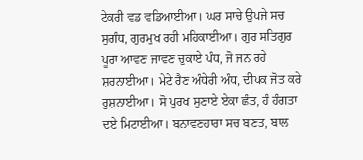ਟੇਕਰੀ ਵਡ ਵਡਿਆਈਆ। ਘਰ ਸਾਚੇ ਉਪਜੇ ਸਚ ਸੁਗੰਧ, ਗੁਰਮੁਖ ਰਹੀ ਮਹਿਕਾਈਆ। ਗੁਰ ਸਤਿਗੁਰ ਪੂਰਾ ਆਵਣ ਜਾਵਣ ਚੁਕਾਏ ਪੰਧ, ਜੋ ਜਨ ਰਹੇ ਸ਼ਰਨਾਈਆ। ਮੇਟੇ ਰੈਣ ਅੰਧੇਰੀ ਅੰਧ, ਦੀਪਕ ਜੋਤ ਕਰੇ ਰੁਸ਼ਨਾਈਆ। ਸੋ ਪੁਰਖ ਸੁਣਾਏ ਏਕਾ ਛੰਤ, ਹੰ ਹੰਗਤਾ ਦਏ ਮਿਟਾਈਆ। ਬਨਾਵਣਹਾਰਾ ਸਚ ਬਣਤ, ਬਾਲ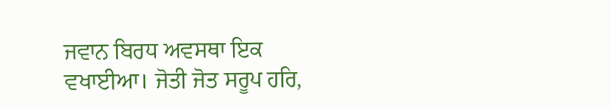ਜਵਾਨ ਬਿਰਧ ਅਵਸਥਾ ਇਕ ਵਖਾਈਆ। ਜੋਤੀ ਜੋਤ ਸਰੂਪ ਹਰਿ,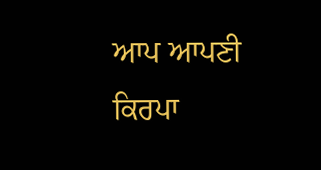ਆਪ ਆਪਣੀ ਕਿਰਪਾ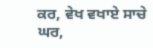ਕਰ, ਵੇਖ ਵਖਾਏ ਸਾਚੇ ਘਰ,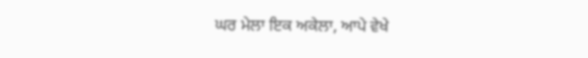ਘਰ ਮੇਲਾ ਇਕ ਅਕੇਲਾ, ਆਪੇ ਵੇਖੇ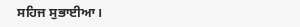ਸਹਿਜ ਸੁਭਾਈਆ।